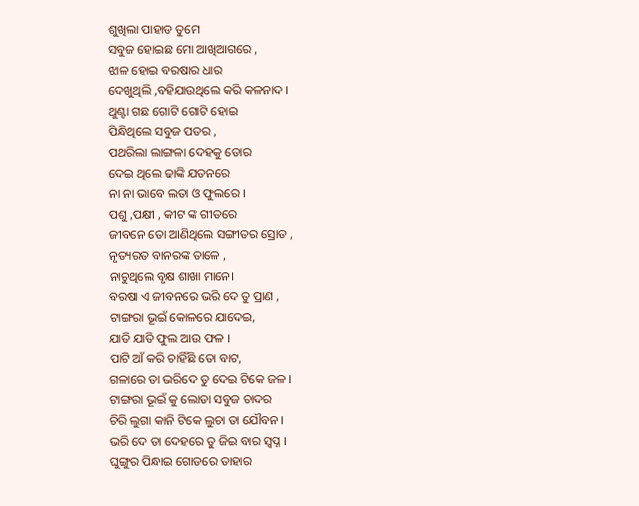ଶୁଖିଲା ପାହାଡ ତୁମେ
ସବୁଜ ହୋଇଛ ମୋ ଆଖିଆଗରେ ,
ଝାଳ ହୋଇ ବରଷାର ଧାର
ଦେଖୁଥିଲି ,ବହିଯାଉଥିଲେ କରି କଳନାଦ ।
ଥୁଣ୍ଟା ଗଛ ଗୋଟି ଗୋଟି ହୋଇ
ପିନ୍ଧିଥିଲେ ସବୁଜ ପତର ,
ପଥରିଲା ଲାଙ୍ଗଳା ଦେହକୁ ତୋର
ଦେଇ ଥିଲେ ଢାଙ୍କି ଯତନରେ
ନା ନା ଭାବେ ଲତା ଓ ଫୁଲରେ ।
ପଶୁ ,ପକ୍ଷୀ , କୀଟ ଙ୍କ ଗୀତରେ
ଜୀବନେ ତୋ ଆଣିଥିଲେ ସଙ୍ଗୀତର ସ୍ରୋତ ,
ନୃତ୍ୟରତ ବାନରଙ୍କ ତାଳେ ,
ନାଚୁଥିଲେ ବୃକ୍ଷ ଶାଖା ମାନେ।
ବରଷା ଏ ଜୀବନରେ ଭରି ଦେ ତୁ ପ୍ରାଣ ,
ଟାଙ୍ଗରା ଭୂଇଁ କୋଳରେ ଯାଦେଇ,
ଯାତି ଯାତି ଫୁଲ ଆଉ ଫଳ ।
ପାଟି ଆଁ କରି ଚାହିଁଛି ତୋ ବାଟ,
ଗଳାରେ ତା ଭରିଦେ ତୁ ଦେଇ ଟିକେ ଜଳ ।
ଟାଙ୍ଗରା ଭୂଇଁ କୁ ଲୋଡା ସବୁଜ ଚାଦର
ଚିରି ଲୁଗା କାନି ଟିକେ ଲୁଚା ତା ଯୌବନ ।
ଭରି ଦେ ତା ଦେହରେ ତୁ ଜିଇ ବାର ସ୍ଵପ୍ନ ।
ଘୁଙ୍ଗୁର ପିନ୍ଧାଇ ଗୋଡରେ ତାହାର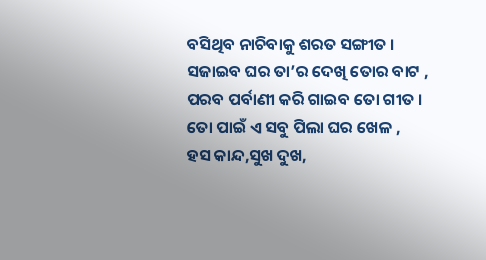ବସିଥିବ ନାଚିବାକୁ ଶରତ ସଙ୍ଗୀତ ।
ସଜାଇବ ଘର ତା’ର ଦେଖି ତୋର ବାଟ ,
ପରବ ପର୍ବାଣୀ କରି ଗାଇବ ତୋ ଗୀତ ।
ତୋ ପାଇଁ ଏ ସବୁ ପିଲା ଘର ଖେଳ ,
ହସ କାନ୍ଦ,ସୁଖ ଦୁଖ,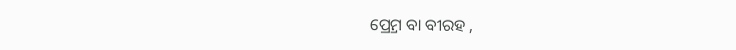ପ୍ର୍ରେମ ବା ବୀରହ ,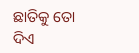ଛାତିକୁ ତୋ ଦିଏ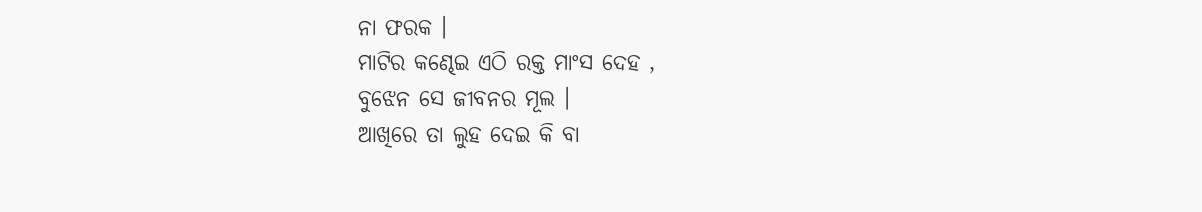ନା ଫରକ ।
ମାଟିର କଣ୍ଢେଇ ଏଠି ରକ୍ତ ମାଂସ ଦେହ ,
ବୁଝେନ ସେ ଜୀବନର ମୂଲ ।
ଆଖିରେ ତା ଲୁହ ଦେଇ କି ବା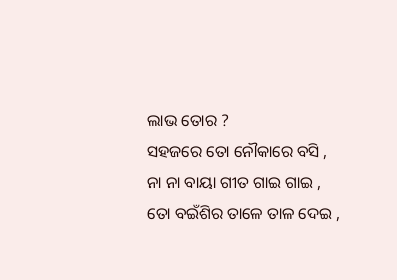ଲାଭ ତୋର ?
ସହଜରେ ତୋ ନୌକାରେ ବସି ,
ନା ନା ବାୟା ଗୀତ ଗାଇ ଗାଇ ,
ତୋ ବଇଁଶିର ତାଳେ ତାଳ ଦେଇ ,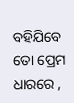ବହିଯିବେ ତୋ ପ୍ରେମ ଧାରରେ ,